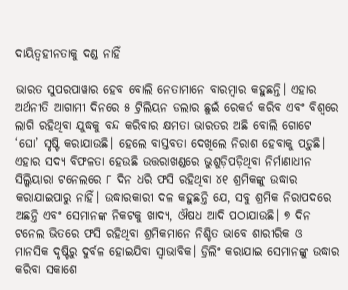ଦାୟିତ୍ୱହୀନତାକୁ ଦଣ୍ଡ ନାହିଁ

ଭାରତ ସୁପରପାୱାର ହେବ ବୋଲି ନେତାମାନେ ବାରମ୍ବାର କହୁଛନ୍ତି। ଏହାର ଅର୍ଥନୀତି ଆଗାମୀ ଦିନରେ ୫ ଟ୍ରିଲିୟନ ଡଲାର ଛୁଇଁ ରେକର୍ଡ କରିବ ଏବଂ ବିଶ୍ୱରେ ଲାଗି ରହିଥିବା ଯୁଦ୍ଧକୁ ବନ୍ଦ କରିବାର କ୍ଷମତା ଭାରତର ଅଛି ବୋଲି ଗୋଟେ ‘ଘୋ’ ସୃଷ୍ଟି କରାଯାଉଛି। ହେଲେ ବାସ୍ତବତା ଦେଖିଲେ ନିରାଶ ହେବାକୁ ପଡ଼ୁଛି। ଏହାର ସଦ୍ୟ ବିଫଳତା ହେଉଛି ଉତ୍ତରାଖଣ୍ଡରେ ଭୁଶୁଡ଼ିପଡ଼ିଥିବା ନିର୍ମାଣାଧୀନ ସିଲ୍କିୟାରା ଟନେଲରେ ୮ ଦିନ ଧରି ଫସି ରହିଥିବା ୪୧ ଶ୍ରମିକଙ୍କୁ ଉଦ୍ଧାର କରାଯାଇପାରୁ ନାହିଁ। ଉଦ୍ଧାରକାରୀ ଦଳ କହୁଛନ୍ତି ଯେ, ସବୁ ଶ୍ରମିକ ନିରାପଦରେ ଅଛନ୍ତି ଏବଂ ସେମାନଙ୍କ ନିକଟକୁ ଖାଦ୍ୟ, ଔଷଧ ଆଦି ପଠାଯାଉଛି। ୭ ଦିନ ଟନେଲ ଭିତରେ ଫସି ରହିଥିବା ଶ୍ରମିକମାନେ ନିଶ୍ଚିତ ଭାବେ ଶାରୀରିକ ଓ ମାନସିକ ଦୃଷ୍ଟିରୁ ଦୁର୍ବଳ ହୋଇଯିବା ସ୍ବାଭାବିକ। ଡ୍ରିଲିଂ କରାଯାଇ ସେମାନଙ୍କୁ ଉଦ୍ଧାର କରିବା ସକାଶେ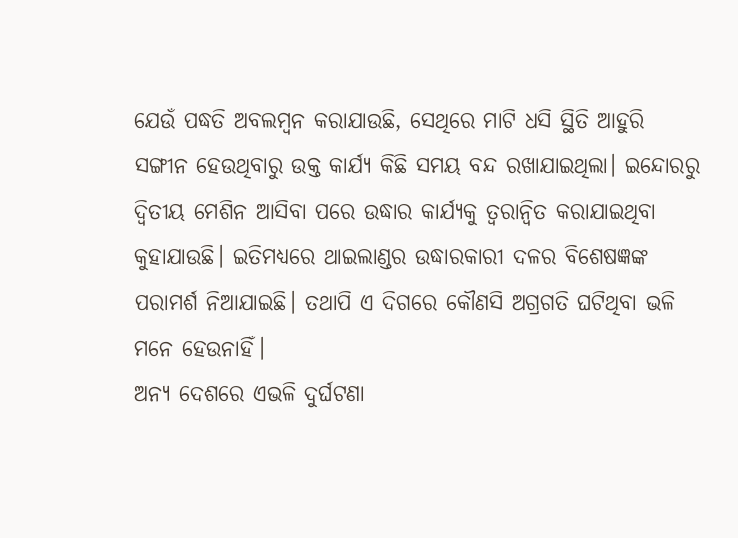ଯେଉଁ ପଦ୍ଧତି ଅବଲମ୍ବନ କରାଯାଉଛି, ସେଥିରେ ମାଟି ଧସି ସ୍ଥିତି ଆହୁରି ସଙ୍ଗୀନ ହେଉଥିବାରୁ ଉକ୍ତ କାର୍ଯ୍ୟ କିଛି ସମୟ ବନ୍ଦ ରଖାଯାଇଥିଲା। ଇନ୍ଦୋରରୁ ଦ୍ୱିତୀୟ ମେଶିନ ଆସିବା ପରେ ଉଦ୍ଧାର କାର୍ଯ୍ୟକୁ ତ୍ୱରାନ୍ବିତ କରାଯାଇଥିବା କୁହାଯାଉଛି। ଇତିମଧ୍ୟରେ ଥାଇଲାଣ୍ଡର ଉଦ୍ଧାରକାରୀ ଦଳର ବିଶେଷଜ୍ଞଙ୍କ ପରାମର୍ଶ ନିଆଯାଇଛି। ତଥାପି ଏ ଦିଗରେ କୌଣସି ଅଗ୍ରଗତି ଘଟିଥିବା ଭଳି ମନେ ହେଉନାହିଁ।
ଅନ୍ୟ ଦେଶରେ ଏଭଳି ଦୁର୍ଘଟଣା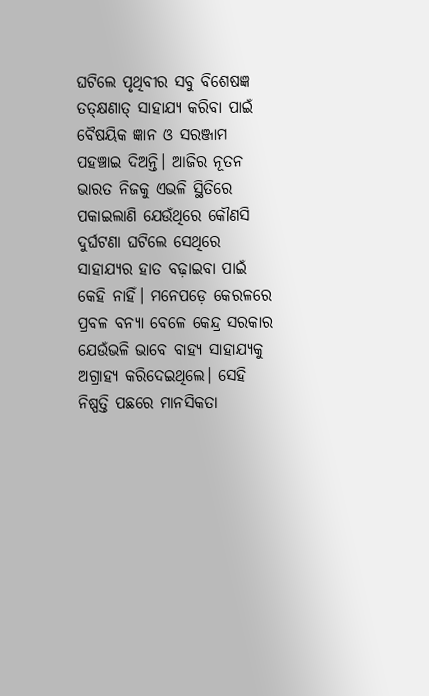ଘଟିଲେ ପୃଥିବୀର ସବୁ ବିଶେଷଜ୍ଞ ତତ୍‌କ୍ଷଣାତ୍‌ ସାହାଯ୍ୟ କରିବା ପାଇଁ ବୈଷୟିକ ଜ୍ଞାନ ଓ ସରଞ୍ଜାମ ପହଞ୍ଚାଇ ଦିଅନ୍ତି। ଆଜିର ନୂତନ ଭାରତ ନିଜକୁ ଏଭଳି ସ୍ଥିତିରେ ପକାଇଲାଣି ଯେଉଁଥିରେ କୌଣସି ଦୁର୍ଘଟଣା ଘଟିଲେ ସେଥିରେ ସାହାଯ୍ୟର ହାତ ବଢ଼ାଇବା ପାଇଁ କେହି ନାହିଁ। ମନେପଡ଼େ କେରଳରେ ପ୍ରବଳ ବନ୍ୟା ବେଳେ କେନ୍ଦ୍ର ସରକାର ଯେଉଁଭଳି ଭାବେ ବାହ୍ୟ ସାହାଯ୍ୟକୁ ଅଗ୍ରାହ୍ୟ କରିଦେଇଥିଲେ। ସେହି ନିଷ୍ପତ୍ତି ପଛରେ ମାନସିକତା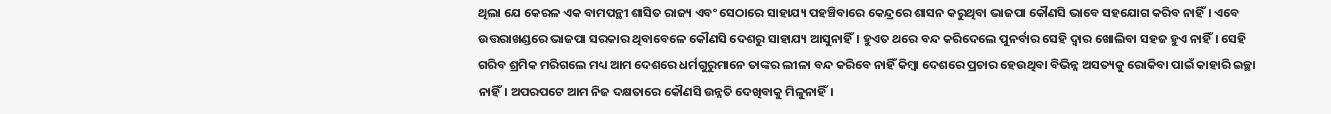ଥିଲା ଯେ କେରଳ ଏକ ବାମପନ୍ଥୀ ଶାସିତ ରାଜ୍ୟ ଏବଂ ସେଠାରେ ସାହାଯ୍ୟ ପହଞ୍ଚିବାରେ କେନ୍ଦ୍ରରେ ଶାସନ କରୁଥିବା ଭାଜପା କୌଣସି ଭାବେ ସହଯୋଗ କରିବ ନାହିଁ। ଏବେ ଉତ୍ତରାଖଣ୍ଡରେ ଭାଜପା ସରକାର ଥିବାବେଳେ କୌଣସି ଦେଶରୁ ସାହାଯ୍ୟ ଆସୁନାହିଁ। ହୁଏତ ଥରେ ବନ୍ଦ କରିଦେଲେ ପୁନର୍ବାର ସେହି ଦ୍ୱାର ଖୋଲିବା ସହଜ ହୁଏ ନାହିଁ। ସେହି ଗରିବ ଶ୍ରମିକ ମରିଗଲେ ମଧ୍ୟ ଆମ ଦେଶରେ ଧର୍ମଗୁରୁମାନେ ତାଙ୍କର ଲୀଳା ବନ୍ଦ କରିବେ ନାହିଁ କିମ୍ବା ଦେଶରେ ପ୍ରଚାର ହେଉଥିବା ବିଭିନ୍ନ ଅସତ୍ୟକୁ ରୋକିବା ପାଇଁ କାହାରି ଇଚ୍ଛା ନାହିଁ। ଅପରପଟେ ଆମ ନିଜ ଦକ୍ଷତାରେ କୌଣସି ଉନ୍ନତି ଦେଖିବାକୁ ମିଳୁନାହିଁ।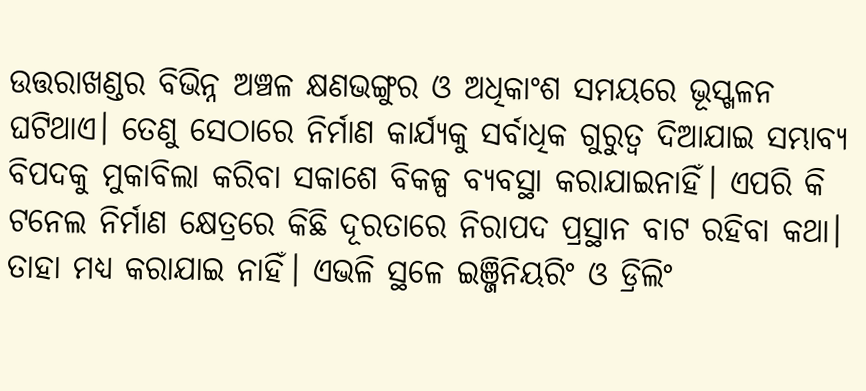ଉତ୍ତରାଖଣ୍ଡର ବିଭିନ୍ନ ଅଞ୍ଚଳ କ୍ଷଣଭଙ୍ଗୁର ଓ ଅଧିକାଂଶ ସମୟରେ ଭୂସ୍ଖଳନ ଘଟିଥାଏ। ତେଣୁ ସେଠାରେ ନିର୍ମାଣ କାର୍ଯ୍ୟକୁ ସର୍ବାଧିକ ଗୁରୁତ୍ୱ ଦିଆଯାଇ ସମ୍ଭାବ୍ୟ ବିପଦକୁ ମୁକାବିଲା କରିବା ସକାଶେ ବିକଳ୍ପ ବ୍ୟବସ୍ଥା କରାଯାଇନାହିଁ। ଏପରି କି ଟନେଲ ନିର୍ମାଣ କ୍ଷେତ୍ରରେ କିଛି ଦୂରତାରେ ନିରାପଦ ପ୍ରସ୍ଥାନ ବାଟ ରହିବା କଥା। ତାହା ମଧ୍ୟ କରାଯାଇ ନାହିଁ। ଏଭଳି ସ୍ଥଳେ ଇଞ୍ଜିନିୟରିଂ ଓ ଡ୍ରିଲିଂ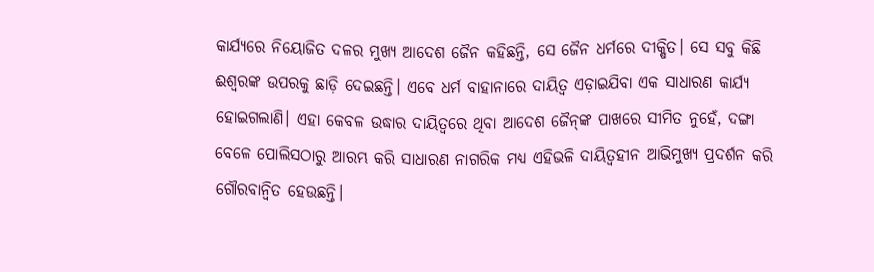କାର୍ଯ୍ୟରେ ନିୟୋଜିତ ଦଳର ମୁଖ୍ୟ ଆଦେଶ ଜୈନ କହିଛନ୍ତି, ସେ ଜୈନ ଧର୍ମରେ ଦୀକ୍ଷିତ। ସେ ସବୁ କିଛି ଈଶ୍ୱରଙ୍କ ଉପରକୁ ଛାଡ଼ି ଦେଇଛନ୍ତି। ଏବେ ଧର୍ମ ବାହାନାରେ ଦାୟିତ୍ୱ ଏଡ଼ାଇଯିବା ଏକ ସାଧାରଣ କାର୍ଯ୍ୟ ହୋଇଗଲାଣି। ଏହା କେବଳ ଉଦ୍ଧାର ଦାୟିତ୍ୱରେ ଥିବା ଆଦେଶ ଜୈନ୍‌ଙ୍କ ପାଖରେ ସୀମିତ ନୁହେଁ, ଦଙ୍ଗା ବେଳେ ପୋଲିସଠାରୁ ଆରମ୍ଭ କରି ସାଧାରଣ ନାଗରିକ ମଧ୍ୟ ଏହିଭଳି ଦାୟିତ୍ୱହୀନ ଆଭିମୁଖ୍ୟ ପ୍ରଦର୍ଶନ କରି ଗୌରବାନ୍ବିତ ହେଉଛନ୍ତି।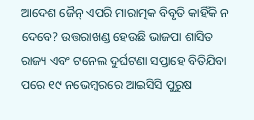ଆଦେଶ ଜୈନ୍‌ ଏପରି ମାରାତ୍ମକ ବିବୃତି କାହିଁକି ନ ଦେବେ? ଉତ୍ତରାଖଣ୍ଡ ହେଉଛି ଭାଜପା ଶାସିତ ରାଜ୍ୟ ଏବଂ ଟନେଲ ଦୁର୍ଘଟଣା ସପ୍ତାହେ ବିତିଯିବା ପରେ ୧୯ ନଭେମ୍ବରରେ ଆଇସିସି ପୁରୁଷ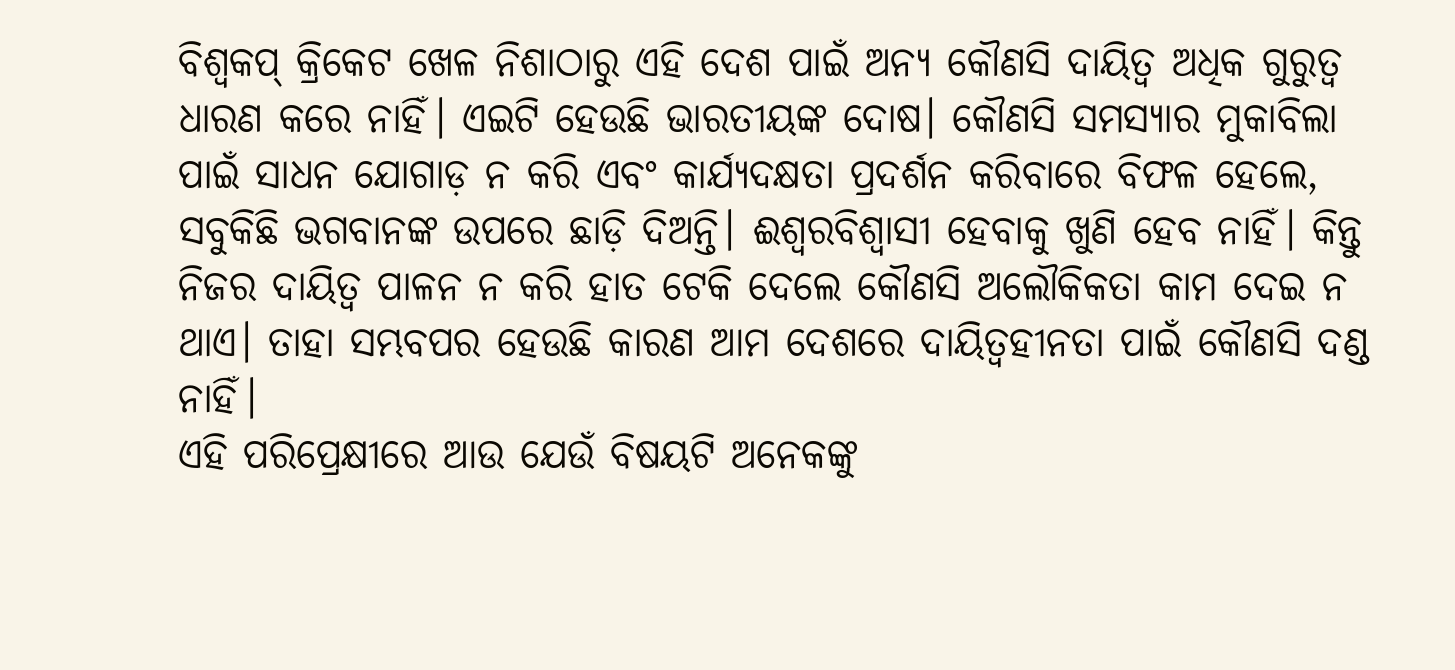ବିଶ୍ୱକପ୍‌ କ୍ରିକେଟ ଖେଳ ନିଶାଠାରୁ ଏହି ଦେଶ ପାଇଁ ଅନ୍ୟ କୌଣସି ଦାୟିତ୍ୱ ଅଧିକ ଗୁରୁତ୍ୱ ଧାରଣ କରେ ନାହିଁ। ଏଇଟି ହେଉଛି ଭାରତୀୟଙ୍କ ଦୋଷ। କୌଣସି ସମସ୍ୟାର ମୁକାବିଲା ପାଇଁ ସାଧନ ଯୋଗାଡ଼ ନ କରି ଏବଂ କାର୍ଯ୍ୟଦକ୍ଷତା ପ୍ରଦର୍ଶନ କରିବାରେ ବିଫଳ ହେଲେ, ସବୁକିଛି ଭଗବାନଙ୍କ ଉପରେ ଛାଡ଼ି ଦିଅନ୍ତି। ଈଶ୍ୱରବିଶ୍ୱାସୀ ହେବାକୁ ଖୁଣି ହେବ ନାହିଁ। କିନ୍ତୁ ନିଜର ଦାୟିତ୍ୱ ପାଳନ ନ କରି ହାତ ଟେକି ଦେଲେ କୌଣସି ଅଲୌକିକତା କାମ ଦେଇ ନ ଥାଏ। ତାହା ସମ୍ଭବପର ହେଉଛି କାରଣ ଆମ ଦେଶରେ ଦାୟିତ୍ୱହୀନତା ପାଇଁ କୌଣସି ଦଣ୍ଡ ନାହିଁ।
ଏହି ପରିପ୍ରେକ୍ଷୀରେ ଆଉ ଯେଉଁ ବିଷୟଟି ଅନେକଙ୍କୁ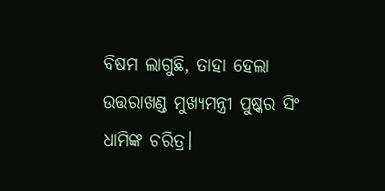ବିଷମ ଲାଗୁଛି, ତାହା ହେଲା ଉତ୍ତରାଖଣ୍ଡ ମୁଖ୍ୟମନ୍ତ୍ରୀ ପୁଷ୍କର ସିଂ ଧାମିଙ୍କ ଚରିତ୍ର।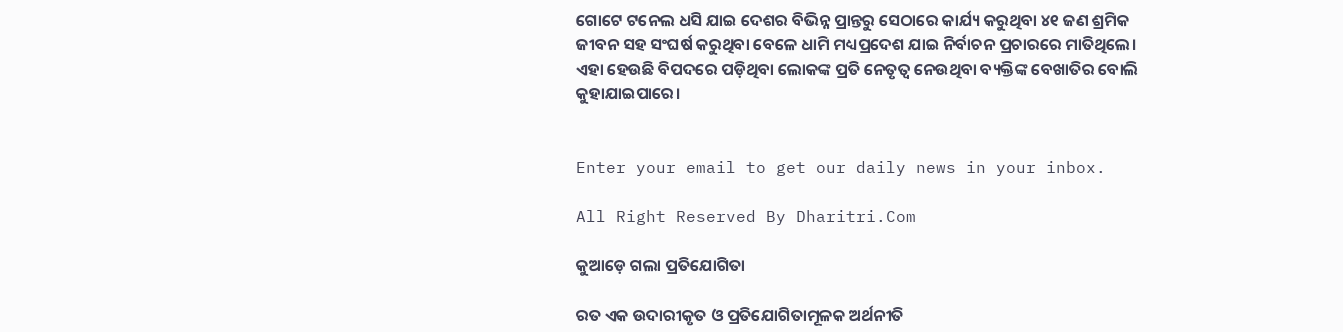ଗୋଟେ ଟନେଲ ଧସି ଯାଇ ଦେଶର ବିଭିନ୍ନ ପ୍ରାନ୍ତରୁ ସେଠାରେ କାର୍ଯ୍ୟ କରୁଥିବା ୪୧ ଜଣ ଶ୍ରମିକ ଜୀବନ ସହ ସଂଘର୍ଷ କରୁଥିବା ବେଳେ ଧାମି ମଧ୍ୟପ୍ରଦେଶ ଯାଇ ନିର୍ବାଚନ ପ୍ରଚାରରେ ମାତିଥିଲେ। ଏହା ହେଉଛି ବିପଦରେ ପଡ଼ିଥିବା ଲୋକଙ୍କ ପ୍ରତି ନେତୃତ୍ୱ ନେଉଥିବା ବ୍ୟକ୍ତିଙ୍କ ବେଖାତିର ବୋଲି କୁହାଯାଇପାରେ।


Enter your email to get our daily news in your inbox.

All Right Reserved By Dharitri.Com

କୁଆଡ଼େ ଗଲା ପ୍ରତିଯୋଗିତା

ରତ ଏକ ଉଦାରୀକୃତ ଓ ପ୍ରତିଯୋଗିତାମୂଳକ ଅର୍ଥନୀତି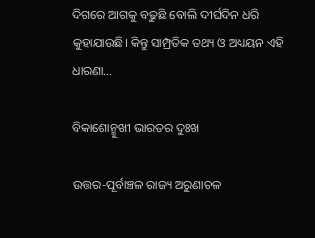ଦିଗରେ ଆଗକୁ ବଢୁଛି ବୋଲି ଦୀର୍ଘଦିନ ଧରି କୁହାଯାଉଛି। କିନ୍ତୁ ସାମ୍ପ୍ରତିକ ତଥ୍ୟ ଓ ଅଧ୍ୟୟନ ଏହି ଧାରଣା…

ବିକାଶୋନ୍ମୁଖୀ ଭାରତର ଦୁଃଖ

ଉତ୍ତର-ପୂର୍ବାଞ୍ଚଳ ରାଜ୍ୟ ଅରୁଣାଚଳ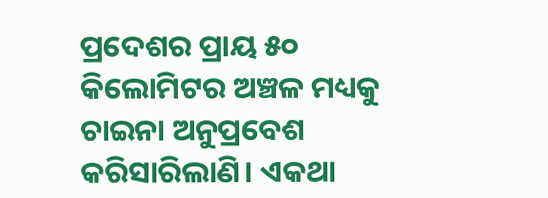ପ୍ରଦେଶର ପ୍ରାୟ ୫୦ କିଲୋମିଟର ଅଞ୍ଚଳ ମଧ୍ୟକୁ ଚାଇନା ଅନୁପ୍ରବେଶ କରିସାରିଲାଣି। ଏକଥା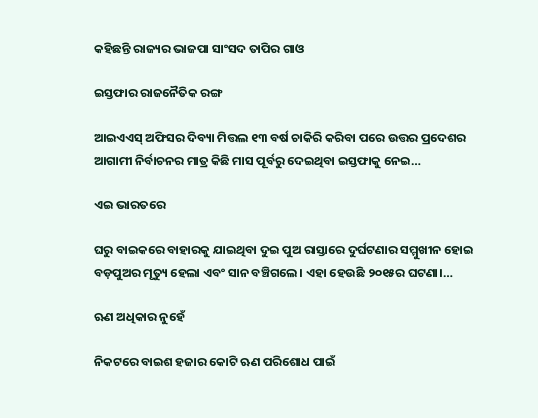କହିଛନ୍ତି ରାଜ୍ୟର ଭାଜପା ସାଂସଦ ତାପିର ଗାଓ

ଇସ୍ତଫାର ରାଜନୈତିକ ରଙ୍ଗ

ଆଇଏଏସ୍‌ ଅଫିସର ଦିବ୍ୟା ମିତ୍ତଲ ୧୩ ବର୍ଷ ଚାକିରି କରିବା ପରେ ଉତ୍ତର ପ୍ରଦେଶର ଆଗାମୀ ନିର୍ବାଚନର ମାତ୍ର କିଛି ମାସ ପୂର୍ବରୁ ଦେଇଥିବା ଇସ୍ତଫାକୁ ନେଇ…

ଏଇ ଭାରତରେ

ଘରୁ ବାଇକରେ ବାହାରକୁ ଯାଇଥିବା ଦୁଇ ପୁଅ ରାସ୍ତାରେ ଦୁର୍ଘଟଣାର ସମ୍ମୁଖୀନ ହୋଇ ବଡ଼ପୁଅର ମୃତ୍ୟୁ ହେଲା ଏବଂ ସାନ ବଞ୍ଚିଗଲେ। ଏହା ହେଉଛି ୨୦୧୫ର ଘଟଣା।…

ଋଣ ଅଧିକାର ନୁହେଁ

ନିକଟରେ ବାଇଶ ହଜାର କୋଟି ଋଣ ପରିଶୋଧ ପାଇଁ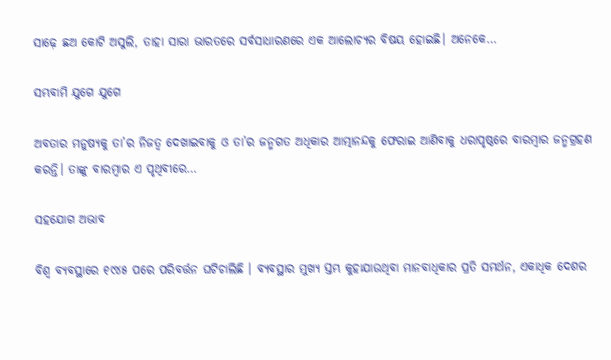ସାଢ଼େ ଛଅ କୋଟି ଅସୁଲି, ତାହା ସାରା ଭାରତରେ ସର୍ବସାଧାରଣରେ ଏକ ଆଲୋଚ୍ୟର ବିଷୟ ହୋଇଛି। ଅନେକେ…

ସମ୍ଭବାମି ଯୁଗେ ଯୁଗେ

ଅବତାର ମନୁଷ୍ୟକୁ ତା’ର ନିଜତ୍ୱ ଦେଖାଇବାକୁ ଓ ତା’ର ଜନ୍ମଗତ ଅଧିକାର ଆତ୍ମାନନ୍ଦକୁ ଫେରାଇ ଆଣିବାକୁ ଧରାପୃଷ୍ଠରେ ବାରମ୍ବାର ଜନ୍ମଗ୍ରହଣ କରନ୍ତି। ତାଙ୍କୁ ବାରମ୍ବାର ଏ ପୃଥିବୀରେ…

ସହଯୋଗ ଅଭାବ

ବିଶ୍ୱ ବ୍ୟବସ୍ଥାରେ ୧୯୪୫ ପରେ ପରିବର୍ତ୍ତନ ଘଟିଚାଲିଛି । ବ୍ୟବସ୍ଥାର ମୁଖ୍ୟ ସ୍ତମ୍ଭ କୁହାଯାଉଥିବା ମାନବାଧିକାର ପ୍ରତି ସମର୍ଥନ, ଏକାଧିକ ଦେଶର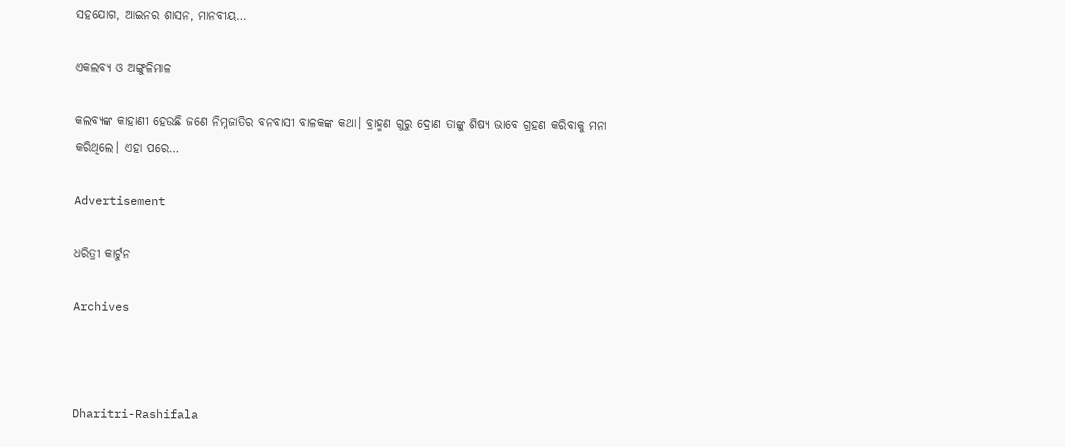ସହଯୋଗ, ଆଇନର ଶାସନ, ମାନବୀୟ…

ଏକଲବ୍ୟ ଓ ଅଙ୍ଗୁଳିମାଳ

କଲବ୍ୟଙ୍କ କାହାଣୀ ହେଉଛି ଜଣେ ନିମ୍ନଜାତିର ବନବାସୀ ବାଳକଙ୍କ କଥା। ବ୍ରାହ୍ମଣ ଗୁରୁ ଦ୍ରୋଣ ତାଙ୍କୁ ଶିଷ୍ୟ ଭାବେ ଗ୍ରହଣ କରିବାକୁ ମନା କରିଥିଲେ। ଏହା ପରେ…

Advertisement

ଧରିତ୍ରୀ କାର୍ଟୁନ

Archives



Dharitri-Rashifala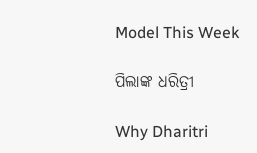Model This Week

ପିଲାଙ୍କ ଧରିତ୍ରୀ

Why Dharitri